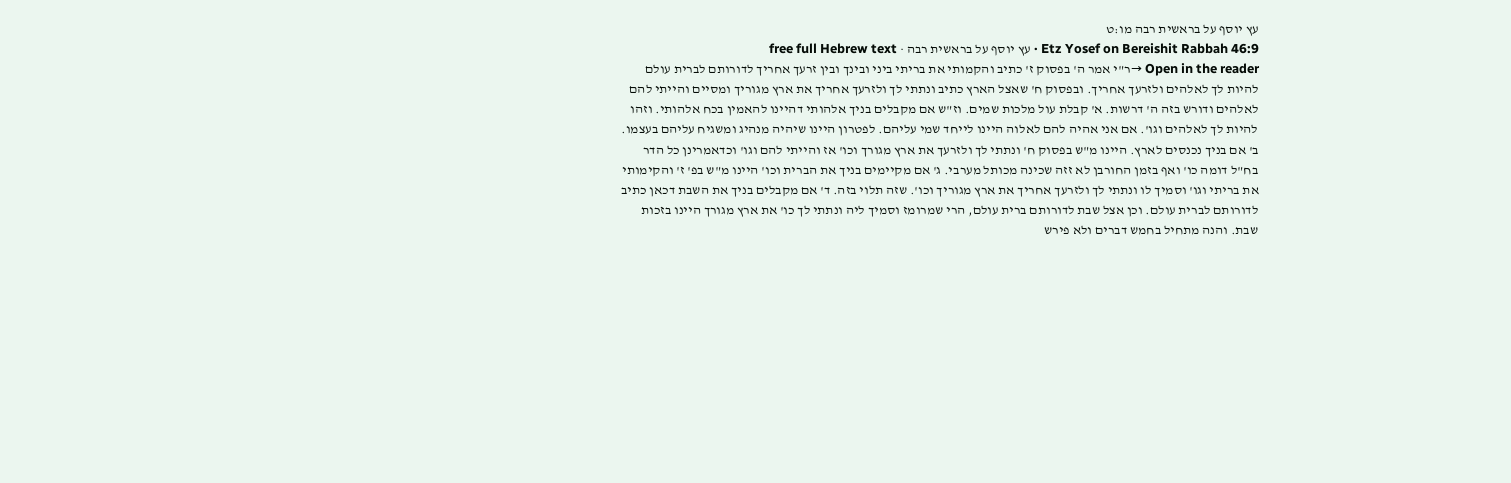עץ יוסף על בראשית רבה מו:ט
Etz Yosef on Bereishit Rabbah 46:9 · עץ יוסף על בראשית רבה · free full Hebrew text
Open in the reader →ר"י אמר ה' בפסוק ז' כתיב והקמותי את בריתי ביני ובינך ובין זרעך אחריך לדורותם לברית עולם להיות לך לאלהים ולזרעך אחריך. ובפסוק ח' שאצל הארץ כתיב ונתתי לך ולזרעך אחריך את ארץ מגוריך ומסיים והייתי להם לאלהים ודורש בזה ה' דרשות. א' קבלת עול מלכות שמים. וז"ש אם מקבלים בניך אלהותי דהיינו להאמין בכח אלהותי. וזהו להיות לך לאלהים וגו'. אם אני אהיה להם לאלוה היינו לייחד שמי עליהם. לפטרון היינו שיהיה מנהיג ומשגיח עליהם בעצמו. ב' אם בניך נכנסים לארץ. היינו מ"ש בפסוק ח' ונתתי לך ולזרעך את ארץ מגורך וכו' אז והייתי להם וגו' וכדאמרינן כל הדר בח"ל דומה כו' ואף בזמן החורבן לא זזה שכינה מכותל מערבי. ג' אם מקיימים בניך את הברית וכו' היינו מ"ש בפ' ז' והקימותי את בריתי וגו' וסמיך לו ונתתי לך ולזרעך אחריך את ארץ מגוריך וכו'. שזה תלוי בזה. ד' אם מקבלים בניך את השבת דכאן כתיב לדורותם לברית עולם. וכן אצל שבת לדורותם ברית עולם, הרי שמרומז וסמיך ליה ונתתי לך כו' את ארץ מגורך היינו בזכות שבת. והנה מתחיל בחמש דברים ולא פירש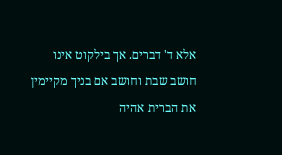אלא ד' דברים. אך בילקוט אינו חושב שבת וחושב אם בניך מקיימין את הברית אהיה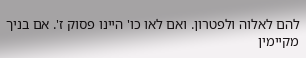להם לאלוה ולפטרון. ואם לאו כו' היינו פסוק ז'. אם בניך מקיימין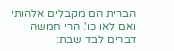הברית הם מקבלים אלהותי ואם לאו כו'. הרי חמשה דברים לבד שבת: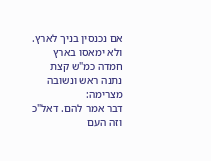אם נכנסין בניך לארץ. ולא ימאסו בארץ חמדה כמ"ש קצת נתנה ראש ונשובה מצרימה:
דבר אמר להם. דאל"כ וזה העם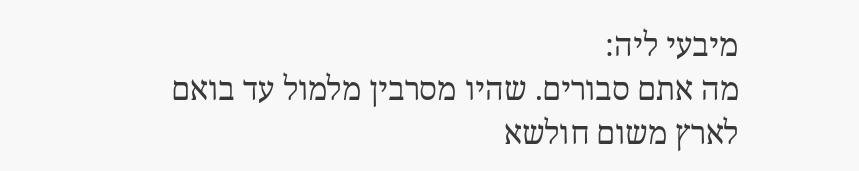מיבעי ליה:
מה אתם סבורים. שהיו מסרבין מלמול עד בואם לארץ משום חולשא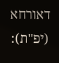דאורחא (יפ"ת):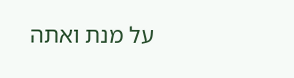על מנת ואתה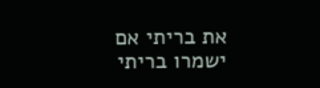את בריתי אם ישמרו בריתי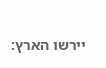יירשו הארץ: